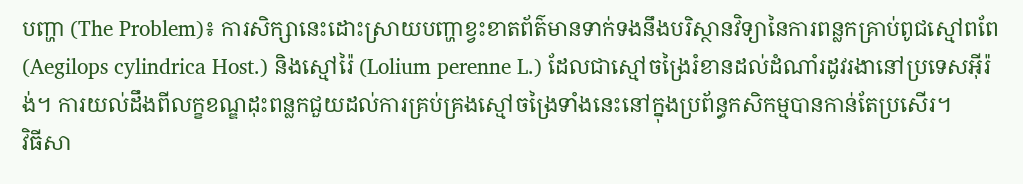បញ្ហា (The Problem)៖ ការសិក្សានេះដោះស្រាយបញ្ហាខ្វះខាតព័ត៌មានទាក់ទងនឹងបរិស្ថានវិទ្យានៃការពន្លកគ្រាប់ពូជស្មៅពពែ (Aegilops cylindrica Host.) និងស្មៅរ៉ៃ (Lolium perenne L.) ដែលជាស្មៅចង្រៃរំខានដល់ដំណាំរដូវរងានៅប្រទេសអ៊ីរ៉ង់។ ការយល់ដឹងពីលក្ខខណ្ឌដុះពន្លកជួយដល់ការគ្រប់គ្រងស្មៅចង្រៃទាំងនេះនៅក្នុងប្រព័ន្ធកសិកម្មបានកាន់តែប្រសើរ។
វិធីសា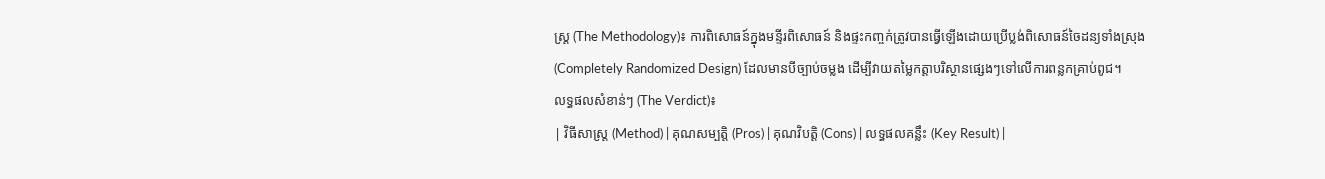ស្ត្រ (The Methodology)៖ ការពិសោធន៍ក្នុងមន្ទីរពិសោធន៍ និងផ្ទះកញ្ចក់ត្រូវបានធ្វើឡើងដោយប្រើប្លង់ពិសោធន៍ចៃដន្យទាំងស្រុង (Completely Randomized Design) ដែលមានបីច្បាប់ចម្លង ដើម្បីវាយតម្លៃកត្តាបរិស្ថានផ្សេងៗទៅលើការពន្លកគ្រាប់ពូជ។
លទ្ធផលសំខាន់ៗ (The Verdict)៖
| វិធីសាស្ត្រ (Method) | គុណសម្បត្តិ (Pros) | គុណវិបត្តិ (Cons) | លទ្ធផលគន្លឹះ (Key Result) |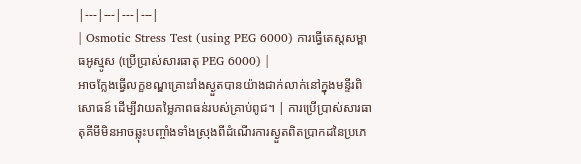|---|---|---|---|
| Osmotic Stress Test (using PEG 6000) ការធ្វើតេស្តសម្ពាធអូស្មូស (ប្រើប្រាស់សារធាតុ PEG 6000) |
អាចក្លែងធ្វើលក្ខខណ្ឌគ្រោះរាំងស្ងួតបានយ៉ាងជាក់លាក់នៅក្នុងមន្ទីរពិសោធន៍ ដើម្បីវាយតម្លៃភាពធន់របស់គ្រាប់ពូជ។ | ការប្រើប្រាស់សារធាតុគីមីមិនអាចឆ្លុះបញ្ចាំងទាំងស្រុងពីដំណើរការស្ងួតពិតប្រាកដនៃប្រភេ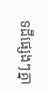ទដីផ្សេងៗគ្នា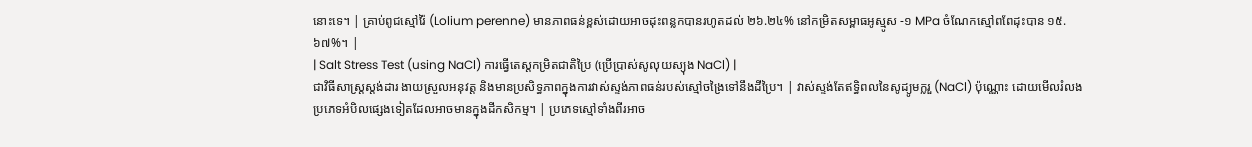នោះទេ។ | គ្រាប់ពូជស្មៅរ៉ៃ (Lolium perenne) មានភាពធន់ខ្ពស់ដោយអាចដុះពន្លកបានរហូតដល់ ២៦.២៤% នៅកម្រិតសម្ពាធអូស្មូស -១ MPa ចំណែកស្មៅពពែដុះបាន ១៥.៦៧%។ |
| Salt Stress Test (using NaCl) ការធ្វើតេស្តកម្រិតជាតិប្រៃ (ប្រើប្រាស់សូលុយស្យុង NaCl) |
ជាវិធីសាស្ត្រស្តង់ដារ ងាយស្រួលអនុវត្ត និងមានប្រសិទ្ធភាពក្នុងការវាស់ស្ទង់ភាពធន់របស់ស្មៅចង្រៃទៅនឹងដីប្រៃ។ | វាស់ស្ទង់តែឥទ្ធិពលនៃសូដ្យូមក្លរួ (NaCl) ប៉ុណ្ណោះ ដោយមើលរំលងប្រភេទអំបិលផ្សេងទៀតដែលអាចមានក្នុងដីកសិកម្ម។ | ប្រភេទស្មៅទាំងពីរអាច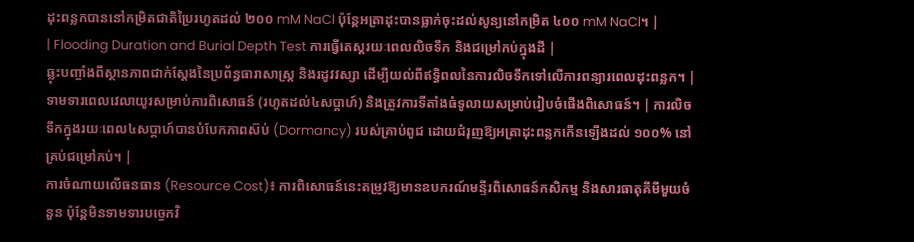ដុះពន្លកបាននៅកម្រិតជាតិប្រៃរហូតដល់ ២០០ mM NaCl ប៉ុន្តែអត្រាដុះបានធ្លាក់ចុះដល់សូន្យនៅកម្រិត ៤០០ mM NaCl។ |
| Flooding Duration and Burial Depth Test ការធ្វើតេស្តរយៈពេលលិចទឹក និងជម្រៅកប់ក្នុងដី |
ឆ្លុះបញ្ចាំងពីស្ថានភាពជាក់ស្តែងនៃប្រព័ន្ធធារាសាស្ត្រ និងរដូវវស្សា ដើម្បីយល់ពីឥទ្ធិពលនៃការលិចទឹកទៅលើការពន្យារពេលដុះពន្លក។ | ទាមទារពេលវេលាយូរសម្រាប់ការពិសោធន៍ (រហូតដល់៤សប្តាហ៍) និងត្រូវការទីតាំងធំទូលាយសម្រាប់រៀបចំផើងពិសោធន៍។ | ការលិចទឹកក្នុងរយៈពេល៤សប្តាហ៍បានបំបែកភាពស៊ប់ (Dormancy) របស់គ្រាប់ពូជ ដោយជំរុញឱ្យអត្រាដុះពន្លកកើនឡើងដល់ ១០០% នៅគ្រប់ជម្រៅកប់។ |
ការចំណាយលើធនធាន (Resource Cost)៖ ការពិសោធន៍នេះតម្រូវឱ្យមានឧបករណ៍មន្ទីរពិសោធន៍កសិកម្ម និងសារធាតុគីមីមួយចំនួន ប៉ុន្តែមិនទាមទារបច្ចេកវិ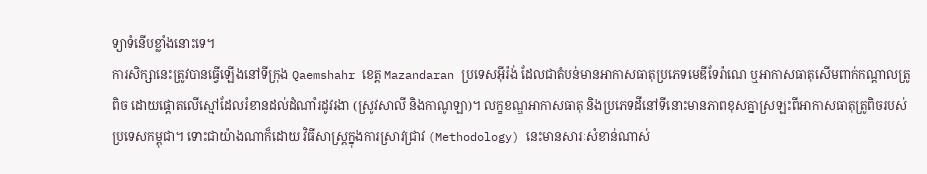ទ្យាទំនើបខ្លាំងនោះទេ។
ការសិក្សានេះត្រូវបានធ្វើឡើងនៅទីក្រុង Qaemshahr ខេត្ត Mazandaran ប្រទេសអ៊ីរ៉ង់ ដែលជាតំបន់មានអាកាសធាតុប្រភេទមេឌីទែរ៉ាណេ ឬអាកាសធាតុសើមពាក់កណ្តាលត្រូពិច ដោយផ្តោតលើស្មៅដែលរំខានដល់ដំណាំរដូវរងា (ស្រូវសាលី និងកាណូឡា)។ លក្ខខណ្ឌអាកាសធាតុ និងប្រភេទដីនៅទីនោះមានភាពខុសគ្នាស្រឡះពីអាកាសធាតុត្រូពិចរបស់ប្រទេសកម្ពុជា។ ទោះជាយ៉ាងណាក៏ដោយ វិធីសាស្ត្រក្នុងការស្រាវជ្រាវ (Methodology) នេះមានសារៈសំខាន់ណាស់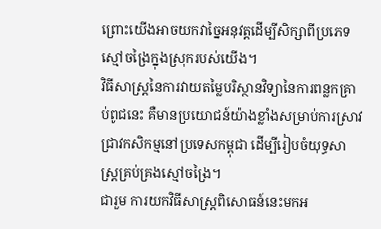ព្រោះយើងអាចយកវាច្នៃអនុវត្តដើម្បីសិក្សាពីប្រភេទស្មៅចង្រៃក្នុងស្រុករបស់យើង។
វិធីសាស្ត្រនៃការវាយតម្លៃបរិស្ថានវិទ្យានៃការពន្លកគ្រាប់ពូជនេះ គឺមានប្រយោជន៍យ៉ាងខ្លាំងសម្រាប់ការស្រាវជ្រាវកសិកម្មនៅប្រទេសកម្ពុជា ដើម្បីរៀបចំយុទ្ធសាស្ត្រគ្រប់គ្រងស្មៅចង្រៃ។
ជារួម ការយកវិធីសាស្ត្រពិសោធន៍នេះមកអ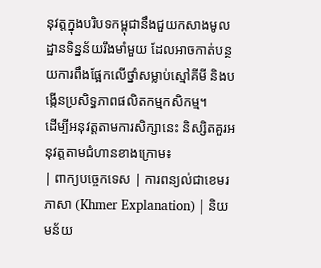នុវត្តក្នុងបរិបទកម្ពុជានឹងជួយកសាងមូលដ្ឋានទិន្នន័យរឹងមាំមួយ ដែលអាចកាត់បន្ថយការពឹងផ្អែកលើថ្នាំសម្លាប់ស្មៅគីមី និងបង្កើនប្រសិទ្ធភាពផលិតកម្មកសិកម្ម។
ដើម្បីអនុវត្តតាមការសិក្សានេះ និស្សិតគួរអនុវត្តតាមជំហានខាងក្រោម៖
| ពាក្យបច្ចេកទេស | ការពន្យល់ជាខេមរភាសា (Khmer Explanation) | និយមន័យ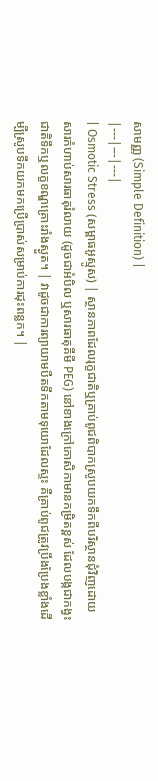សាមញ្ញ (Simple Definition) |
|---|---|---|
| Osmotic Stress (សម្ពាធអូស្មូស) | ស្ថានភាពដែលរុក្ខជាតិឬគ្រាប់ពូជពិបាកស្រូបយកទឹកពីបរិស្ថានជុំវិញដោយសារកំហាប់សារធាតុរំលាយ (ដូចជាអំបិល ឬសារធាតុគីមី PEG) នៅខាងក្រៅកោសិកាមានកម្រិតខ្ពស់ ដែលបង្កជាកង្វះជាតិទឹកឬលក្ខខណ្ឌគ្រោះរាំងស្ងួត។ | វាដូចជាការព្យាយាមបឺតទឹកតាមទុយោដែលស្ទះ គឺគ្រាប់ពូជត្រូវប្រឹងប្រែងខ្លាំងដើម្បីស្រូបទឹកយកមកប្រើប្រាស់សម្រាប់ការដុះពន្លក។ |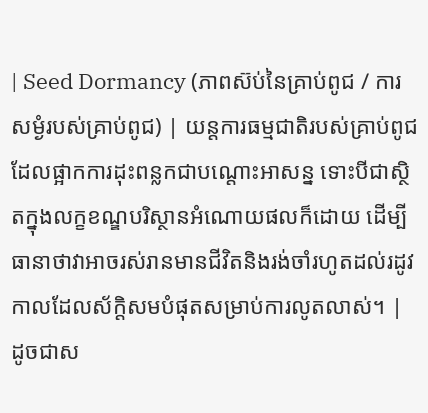| Seed Dormancy (ភាពស៊ប់នៃគ្រាប់ពូជ / ការសម្ងំរបស់គ្រាប់ពូជ) | យន្តការធម្មជាតិរបស់គ្រាប់ពូជដែលផ្អាកការដុះពន្លកជាបណ្តោះអាសន្ន ទោះបីជាស្ថិតក្នុងលក្ខខណ្ឌបរិស្ថានអំណោយផលក៏ដោយ ដើម្បីធានាថាវាអាចរស់រានមានជីវិតនិងរង់ចាំរហូតដល់រដូវកាលដែលស័ក្តិសមបំផុតសម្រាប់ការលូតលាស់។ | ដូចជាស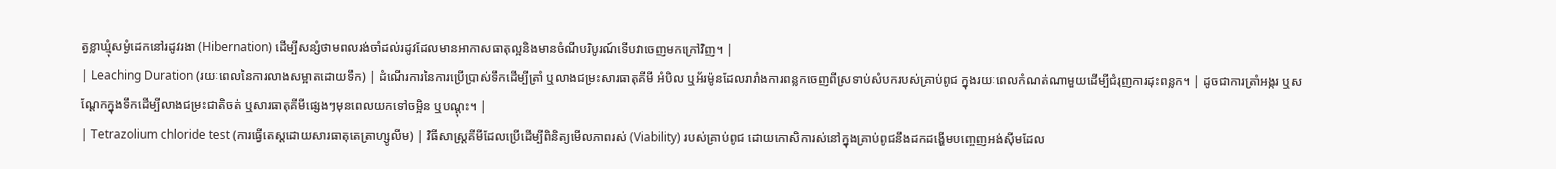ត្វខ្លាឃ្មុំសម្ងំដេកនៅរដូវរងា (Hibernation) ដើម្បីសន្សំថាមពលរង់ចាំដល់រដូវដែលមានអាកាសធាតុល្អនិងមានចំណីបរិបូរណ៍ទើបវាចេញមកក្រៅវិញ។ |
| Leaching Duration (រយៈពេលនៃការលាងសម្អាតដោយទឹក) | ដំណើរការនៃការប្រើប្រាស់ទឹកដើម្បីត្រាំ ឬលាងជម្រះសារធាតុគីមី អំបិល ឬអ័រម៉ូនដែលរារាំងការពន្លកចេញពីស្រទាប់សំបករបស់គ្រាប់ពូជ ក្នុងរយៈពេលកំណត់ណាមួយដើម្បីជំរុញការដុះពន្លក។ | ដូចជាការត្រាំអង្ករ ឬសណ្តែកក្នុងទឹកដើម្បីលាងជម្រះជាតិចត់ ឬសារធាតុគីមីផ្សេងៗមុនពេលយកទៅចម្អិន ឬបណ្តុះ។ |
| Tetrazolium chloride test (ការធ្វើតេស្តដោយសារធាតុតេត្រាហ្សូលីម) | វិធីសាស្ត្រគីមីដែលប្រើដើម្បីពិនិត្យមើលភាពរស់ (Viability) របស់គ្រាប់ពូជ ដោយកោសិការស់នៅក្នុងគ្រាប់ពូជនឹងដកដង្ហើមបញ្ចេញអង់ស៊ីមដែល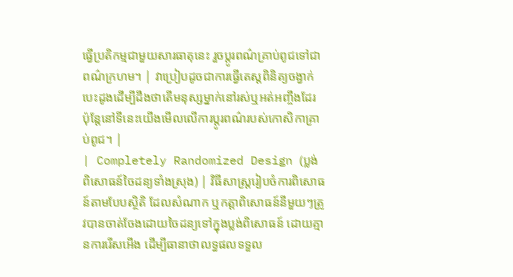ធ្វើប្រតិកម្មជាមួយសារធាតុនេះ រួចប្តូរពណ៌គ្រាប់ពូជទៅជាពណ៌ក្រហម។ | វាប្រៀបដូចជាការធ្វើតេស្តពិនិត្យចង្វាក់បេះដូងដើម្បីដឹងថាតើមនុស្សម្នាក់នៅរស់ឬអត់អញ្ចឹងដែរ ប៉ុន្តែនៅទីនេះយើងមើលលើការប្តូរពណ៌របស់កោសិកាគ្រាប់ពូជ។ |
| Completely Randomized Design (ប្លង់ពិសោធន៍ចៃដន្យទាំងស្រុង) | វិធីសាស្ត្ររៀបចំការពិសោធន៍តាមបែបស្ថិតិ ដែលសំណាក ឬកត្តាពិសោធន៍នីមួយៗត្រូវបានចាត់ចែងដោយចៃដន្យទៅក្នុងប្លង់ពិសោធន៍ ដោយគ្មានការរើសអើង ដើម្បីធានាថាលទ្ធផលទទួល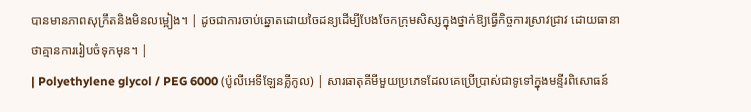បានមានភាពសុក្រឹតនិងមិនលម្អៀង។ | ដូចជាការចាប់ឆ្នោតដោយចៃដន្យដើម្បីបែងចែកក្រុមសិស្សក្នុងថ្នាក់ឱ្យធ្វើកិច្ចការស្រាវជ្រាវ ដោយធានាថាគ្មានការរៀបចំទុកមុន។ |
| Polyethylene glycol / PEG 6000 (ប៉ូលីអេទីឡែនគ្លីកូល) | សារធាតុគីមីមួយប្រភេទដែលគេប្រើប្រាស់ជាទូទៅក្នុងមន្ទីរពិសោធន៍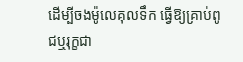ដើម្បីចងម៉ូលេគុលទឹក ធ្វើឱ្យគ្រាប់ពូជឬរុក្ខជា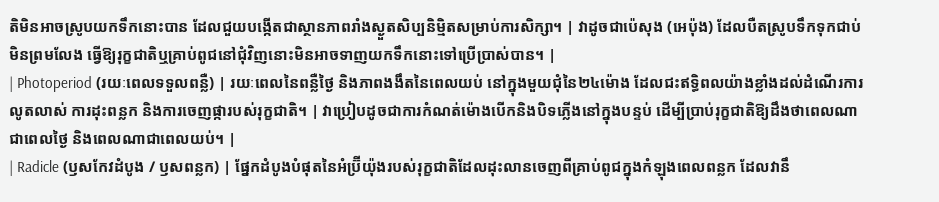តិមិនអាចស្រូបយកទឹកនោះបាន ដែលជួយបង្កើតជាស្ថានភាពរាំងស្ងួតសិប្បនិម្មិតសម្រាប់ការសិក្សា។ | វាដូចជាប៉េសុង (អេប៉ុង) ដែលបឺតស្រូបទឹកទុកជាប់មិនព្រមលែង ធ្វើឱ្យរុក្ខជាតិឬគ្រាប់ពូជនៅជុំវិញនោះមិនអាចទាញយកទឹកនោះទៅប្រើប្រាស់បាន។ |
| Photoperiod (រយៈពេលទទួលពន្លឺ) | រយៈពេលនៃពន្លឺថ្ងៃ និងភាពងងឹតនៃពេលយប់ នៅក្នុងមួយជុំនៃ២៤ម៉ោង ដែលជះឥទ្ធិពលយ៉ាងខ្លាំងដល់ដំណើរការលូតលាស់ ការដុះពន្លក និងការចេញផ្ការបស់រុក្ខជាតិ។ | វាប្រៀបដូចជាការកំណត់ម៉ោងបើកនិងបិទភ្លើងនៅក្នុងបន្ទប់ ដើម្បីប្រាប់រុក្ខជាតិឱ្យដឹងថាពេលណាជាពេលថ្ងៃ និងពេលណាជាពេលយប់។ |
| Radicle (ឫសកែវដំបូង / ឫសពន្លក) | ផ្នែកដំបូងបំផុតនៃអំប្រ៊ីយ៉ុងរបស់រុក្ខជាតិដែលដុះលានចេញពីគ្រាប់ពូជក្នុងកំឡុងពេលពន្លក ដែលវានឹ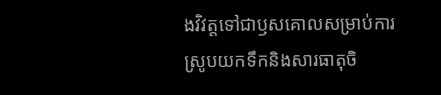ងវិវត្តទៅជាឫសគោលសម្រាប់ការស្រូបយកទឹកនិងសារធាតុចិ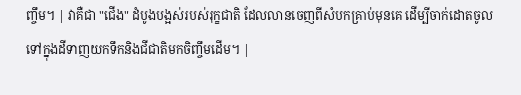ញ្ចឹម។ | វាគឺជា "ជើង" ដំបូងបង្អស់របស់រុក្ខជាតិ ដែលលានចេញពីសំបកគ្រាប់មុនគេ ដើម្បីចាក់ដោតចូលទៅក្នុងដីទាញយកទឹកនិងជីជាតិមកចិញ្ចឹមដើម។ |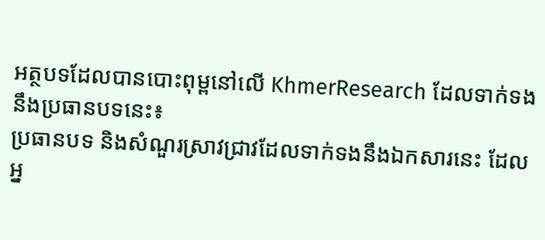អត្ថបទដែលបានបោះពុម្ពនៅលើ KhmerResearch ដែលទាក់ទងនឹងប្រធានបទនេះ៖
ប្រធានបទ និងសំណួរស្រាវជ្រាវដែលទាក់ទងនឹងឯកសារនេះ ដែលអ្ន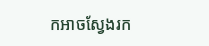កអាចស្វែងរក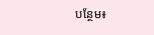បន្ថែម៖